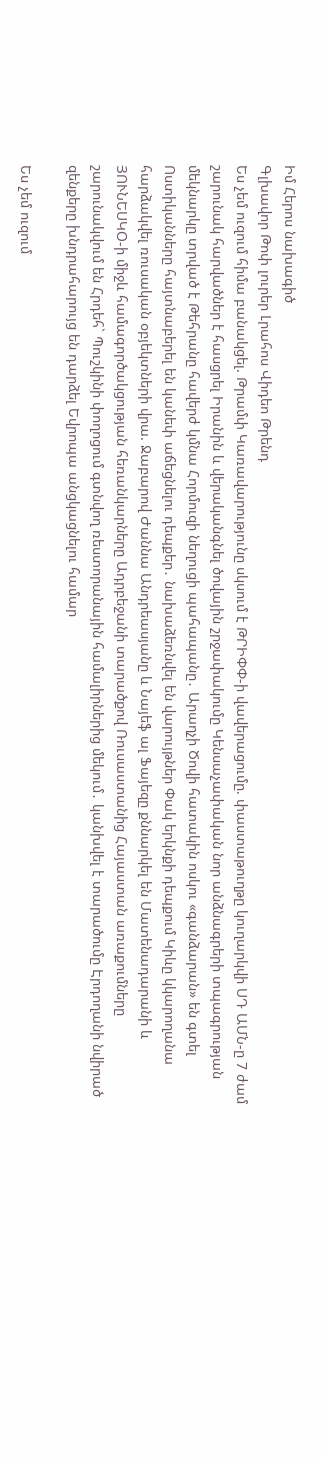Իմ Հերոս նախագիծ
Գլխավոր Թոփ լուրեր Լրահոս Վիդեո Թրենդ
Ես չեմ ուզում հիմա բանակցել. Թրամփ Կառավարությունը սկսում է ԹՐԻՓՓ-ի վավերացումը. փաստաթուղթը կուղարկվի ՍԴ ԱՄՆ-ը 7 ժամ շարունակ հարվածներ է հասցրել Իրանին և վերականգնել ծովային շրջափակումը Կենսաչափական նոր անձնագրերի տպագրության մեկնարկը տրված է Թեհրանը հավերժ կմնա Հորմուզի նեղուցի պահապանը․ Արաղչի Ծովի հատակին ոսկու «գանձարան» են գտել Ոստիկանները հայտնաբերել են կանեփ աճեցնելու դեպքեր․ նախաձեռնվել են վարույթներ Փակ երկնքի դեպքում Կիևը կկարողանա հարձակվել ռուսական օբյեկտների վրա. Ջաբարով Ժաննա Անդրեասյանը և Նայեֆ ալ Ֆայեզը քննարկել են Մատենադարանի և ՅՈՒՆԵՍԿՕ-ի միջև համագործակցության հեռանկարները Ադրբեջանի տարածքով Ռուսաստանից Հայաստան առաքումները շարունակվում են Հրդեհ` Պուշկինի փողոցում գտնվող ռեստորանային համալիրներից մեկում․ կանխվել է տարածումը Էրդողանի նվիրած զենքերը խնդրահարույց են դարձել Եվրոպա անցկացնելու համար

Ես չեմ ուզում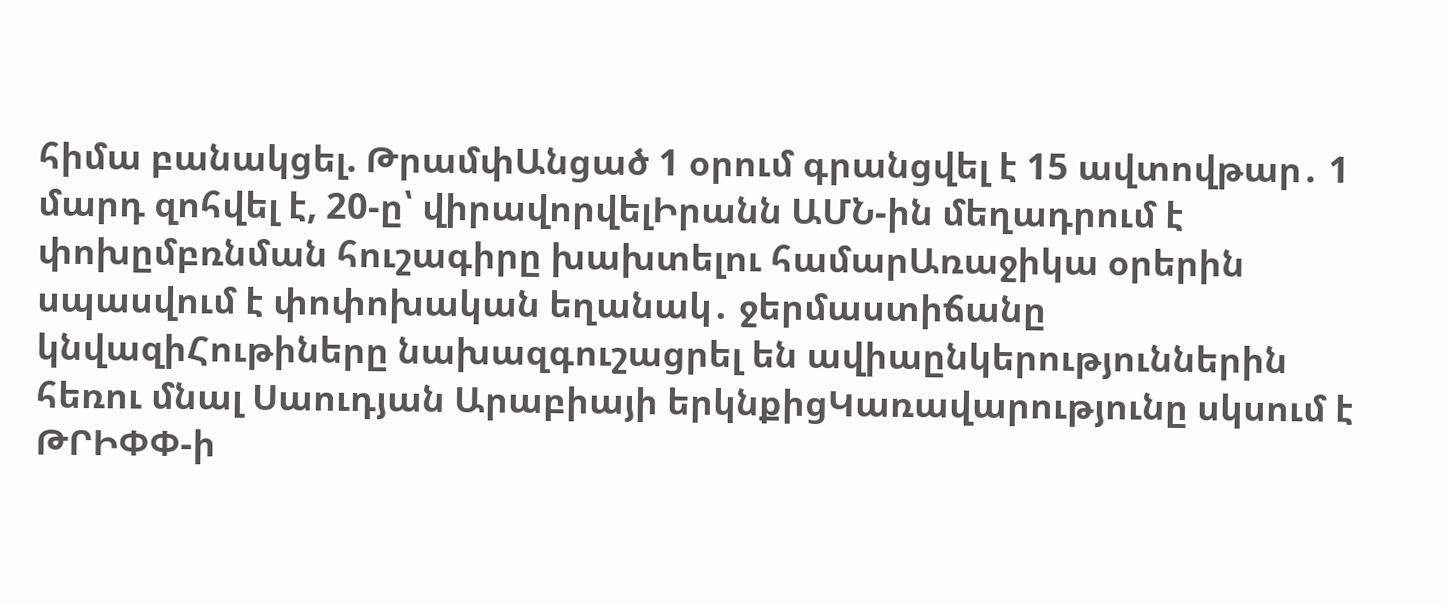հիմա բանակցել. ԹրամփԱնցած 1 օրում գրանցվել է 15 ավտովթար․ 1 մարդ զոհվել է, 20-ը՝ վիրավորվելԻրանն ԱՄՆ-ին մեղադրում է փոխըմբռնման հուշագիրը խախտելու համարԱռաջիկա օրերին սպասվում է փոփոխական եղանակ․ ջերմաստիճանը կնվազիՀութիները նախազգուշացրել են ավիաընկերություններին հեռու մնալ Սաուդյան Արաբիայի երկնքիցԿառավարությունը սկսում է ԹՐԻՓՓ-ի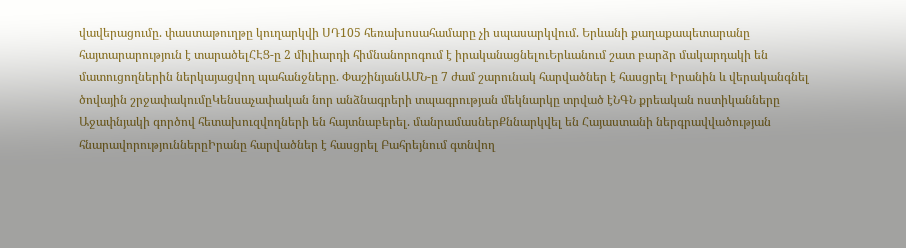վավերացումը. փաստաթուղթը կուղարկվի ՍԴ105 հեռախոսահամարը չի սպասարկվում. Երևանի քաղաքապետարանը հայտարարություն է տարածելՀԷՑ-ը 2 միլիարդի հիմնանորոգում է իրականացնելուԵրևանում շատ բարձր մակարդակի են մատուցողներին ներկայացվող պահանջները. ՓաշինյանԱՄՆ-ը 7 ժամ շարունակ հարվածներ է հասցրել Իրանին և վերականգնել ծովային շրջափակումըԿենսաչափական նոր անձնագրերի տպագրության մեկնարկը տրված էՆԳՆ քրեական ոստիկանները Աջափնյակի գործով հետախուզվողների են հայտնաբերել. մանրամասներՔննարկվել են Հայաստանի ներգրավվածության հնարավորություններըԻրանը հարվածներ է հասցրել Բահրեյնում գտնվող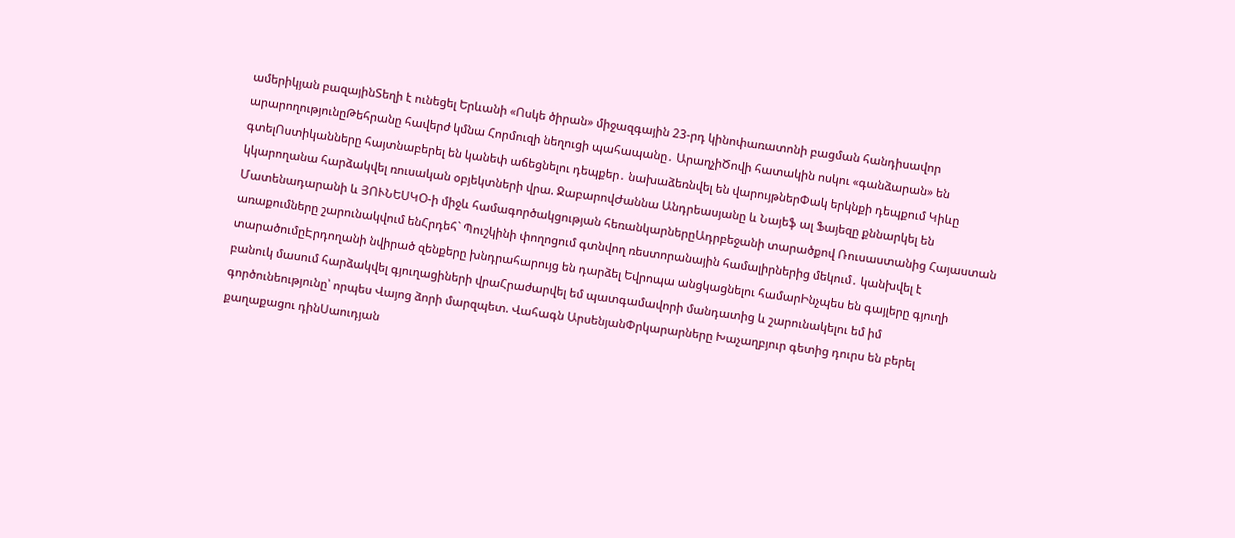ամերիկյան բազայինՏեղի է ունեցել Երևանի «Ոսկե ծիրան» միջազգային 23-րդ կինոփառատոնի բացման հանդիսավոր արարողությունըԹեհրանը հավերժ կմնա Հորմուզի նեղուցի պահապանը․ ԱրաղչիԾովի հատակին ոսկու «գանձարան» են գտելՈստիկանները հայտնաբերել են կանեփ աճեցնելու դեպքեր․ նախաձեռնվել են վարույթներՓակ երկնքի դեպքում Կիևը կկարողանա հարձակվել ռուսական օբյեկտների վրա. ՋաբարովԺաննա Անդրեասյանը և Նայեֆ ալ Ֆայեզը քննարկել են Մատենադարանի և ՅՈՒՆԵՍԿՕ-ի միջև համագործակցության հեռանկարներըԱդրբեջանի տարածքով Ռուսաստանից Հայաստան առաքումները շարունակվում ենՀրդեհ` Պուշկինի փողոցում գտնվող ռեստորանային համալիրներից մեկում․ կանխվել է տարածումըԷրդողանի նվիրած զենքերը խնդրահարույց են դարձել Եվրոպա անցկացնելու համարԻնչպես են գայլերը գյուղի բանուկ մասում հարձակվել գյուղացիների վրաՀրաժարվել եմ պատգամավորի մանդատից և շարունակելու եմ իմ գործունեությունը՝ որպես Վայոց ձորի մարզպետ. Վահագն ԱրսենյանՓրկարարները Խաչաղբյուր գետից դուրս են բերել քաղաքացու դինՍաուդյան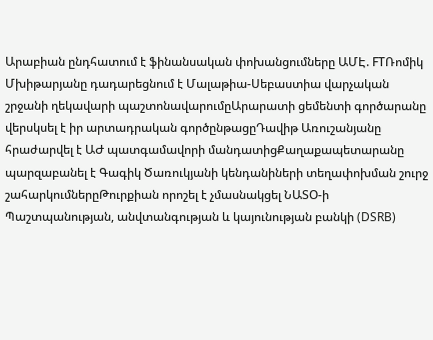Արաբիան ընդհատում է ֆինանսական փոխանցումները ԱՄԷ. FTՌոմիկ Մխիթարյանը դադարեցնում է Մալաթիա-Սեբաստիա վարչական շրջանի ղեկավարի պաշտոնավարումըԱրարատի ցեմենտի գործարանը վերսկսել է իր արտադրական գործընթացըԴավիթ Առուշանյանը հրաժարվել է ԱԺ պատգամավորի մանդատիցՔաղաքապետարանը պարզաբանել է Գագիկ Ծառուկյանի կենդանիների տեղափոխման շուրջ շահարկումներըԹուրքիան որոշել է չմասնակցել ՆԱՏՕ-ի Պաշտպանության, անվտանգության և կայունության բանկի (DSRB)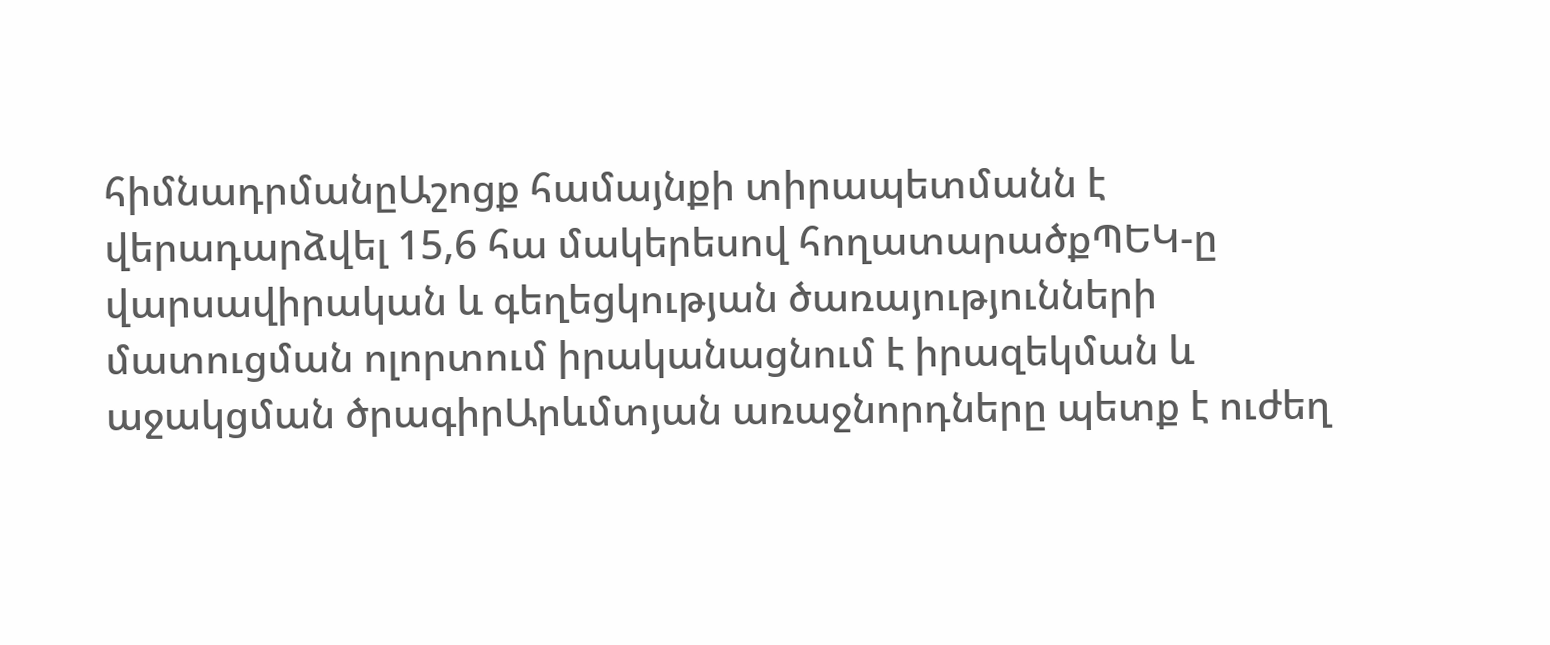հիմնադրմանըԱշոցք համայնքի տիրապետմանն է վերադարձվել 15,6 հա մակերեսով հողատարածքՊԵԿ-ը վարսավիրական և գեղեցկության ծառայությունների մատուցման ոլորտում իրականացնում է իրազեկման և աջակցման ծրագիրԱրևմտյան առաջնորդները պետք է ուժեղ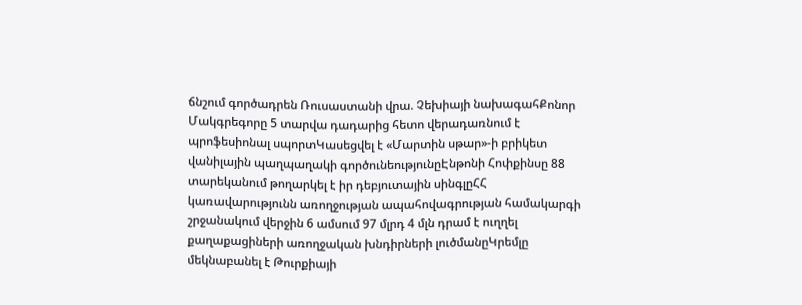ճնշում գործադրեն Ռուսաստանի վրա. Չեխիայի նախագահՔոնոր Մակգրեգորը 5 տարվա դադարից հետո վերադառնում է պրոֆեսիոնալ սպորտԿասեցվել է «Մարտին սթար»-ի բրիկետ վանիլային պաղպաղակի գործունեությունըԷնթոնի Հոփքինսը 88 տարեկանում թողարկել է իր դեբյուտային սինգլըՀՀ կառավարությունն առողջության ապահովագրության համակարգի շրջանակում վերջին 6 ամսում 97 մլրդ 4 մլն դրամ է ուղղել քաղաքացիների առողջական խնդիրների լուծմանըԿրեմլը մեկնաբանել է Թուրքիայի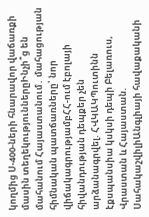կողմից Ս-400-ների հնարավոր վաճառքի մասին տեղեկություններըԻնչի՞ց են մահանում Հայաստանում․ մահացության հիմնական պատճառները՝ նոր վիճակագրությամբՀՀ-ում էբոլայի հիվանդության դեպքեր չեն արձանագրվել. ՀՎԿԱԿՊուտինն էքսպանսիա կսկսի դեպի Բելառուս, Վրաստան և Հայաստան. ՍահակաշվիլիԱնգլիայի հավաքականի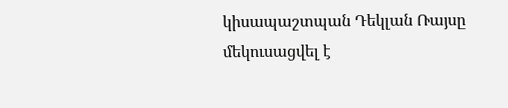կիսապաշտպան Դեկլան Ռայսը մեկուսացվել է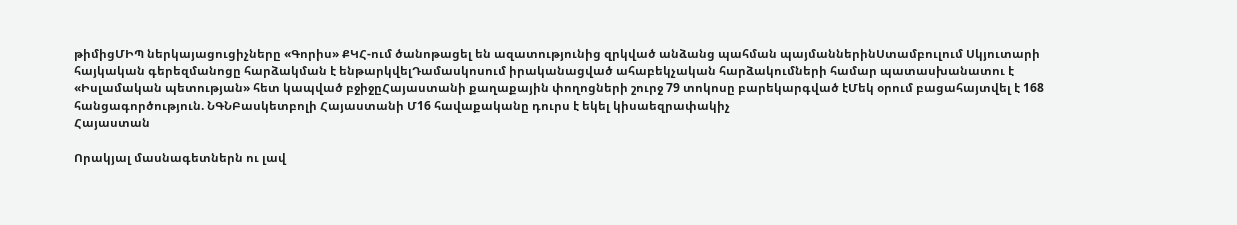թիմիցՄԻՊ ներկայացուցիչները «Գորիս» ՔԿՀ-ում ծանոթացել են ազատությունից զրկված անձանց պահման պայմաններինՍտամբուլում Սկյուտարի հայկական գերեզմանոցը հարձակման է ենթարկվելԴամասկոսում իրականացված ահաբեկչական հարձակումների համար պատասխանատու է «Իսլամական պետության» հետ կապված բջիջըՀայաստանի քաղաքային փողոցների շուրջ 79 տոկոսը բարեկարգված էՄեկ օրում բացահայտվել է 168 հանցագործություն. ՆԳՆԲասկետբոլի Հայաստանի Մ16 հավաքականը դուրս է եկել կիսաեզրափակիչ
Հայաստան

Որակյալ մասնագետներն ու լավ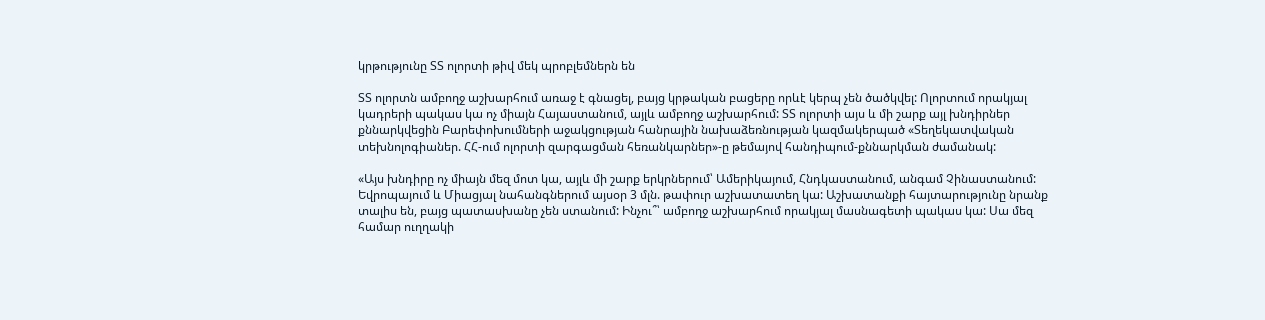կրթությունը ՏՏ ոլորտի թիվ մեկ պրոբլեմներն են

ՏՏ ոլորտն ամբողջ աշխարհում առաջ է գնացել, բայց կրթական բացերը որևէ կերպ չեն ծածկվել: Ոլորտում որակյալ կադրերի պակաս կա ոչ միայն Հայաստանում, այլև ամբողջ աշխարհում: ՏՏ ոլորտի այս և մի շարք այլ խնդիրներ քննարկվեցին Բարեփոխումների աջակցության հանրային նախաձեռնության կազմակերպած «Տեղեկատվական տեխնոլոգիաներ. ՀՀ-ում ոլորտի զարգացման հեռանկարներ»-ը թեմայով հանդիպում-քննարկման ժամանակ:

«Այս խնդիրը ոչ միայն մեզ մոտ կա, այլև մի շարք երկրներում՝ Ամերիկայում, Հնդկաստանում, անգամ Չինաստանում: Եվրոպայում և Միացյալ նահանգներում այսօր 3 մլն. թափուր աշխատատեղ կա: Աշխատանքի հայտարությունը նրանք տալիս են, բայց պատասխանը չեն ստանում: Ինչու՞՝ ամբողջ աշխարհում որակյալ մասնագետի պակաս կա: Սա մեզ համար ուղղակի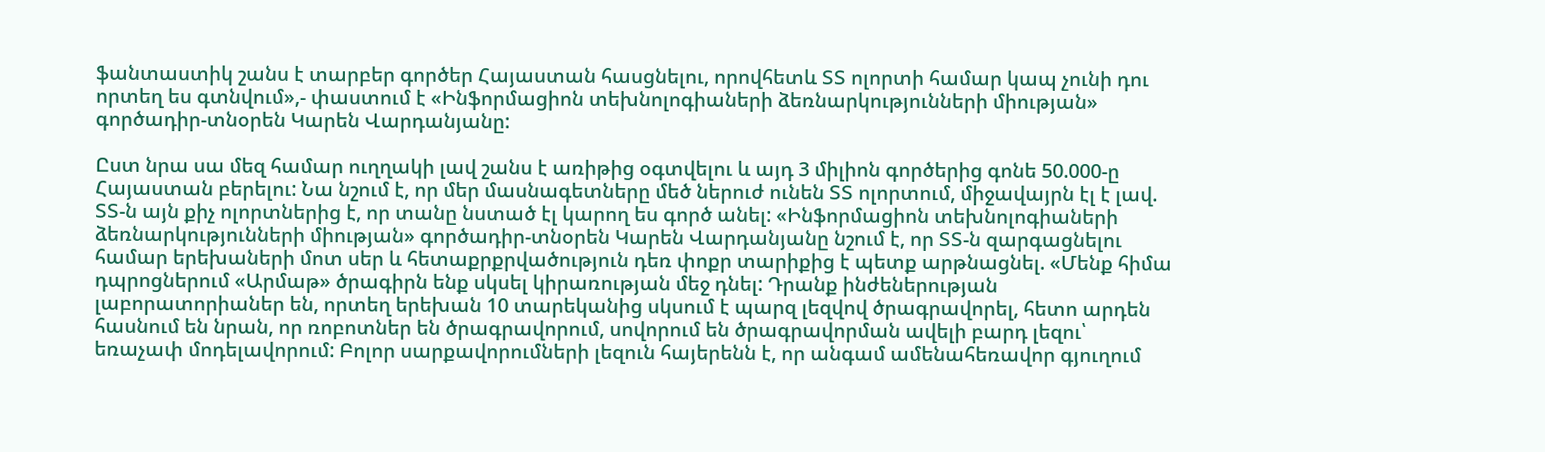ֆանտաստիկ շանս է տարբեր գործեր Հայաստան հասցնելու, որովհետև ՏՏ ոլորտի համար կապ չունի դու որտեղ ես գտնվում»,- փաստում է «Ինֆորմացիոն տեխնոլոգիաների ձեռնարկությունների միության» գործադիր-տնօրեն Կարեն Վարդանյանը:

Ըստ նրա սա մեզ համար ուղղակի լավ շանս է առիթից օգտվելու և այդ 3 միլիոն գործերից գոնե 50.000-ը Հայաստան բերելու: Նա նշում է, որ մեր մասնագետները մեծ ներուժ ունեն ՏՏ ոլորտում, միջավայրն էլ է լավ. ՏՏ-ն այն քիչ ոլորտներից է, որ տանը նստած էլ կարող ես գործ անել: «Ինֆորմացիոն տեխնոլոգիաների ձեռնարկությունների միության» գործադիր-տնօրեն Կարեն Վարդանյանը նշում է, որ ՏՏ-ն զարգացնելու համար երեխաների մոտ սեր և հետաքրքրվածություն դեռ փոքր տարիքից է պետք արթնացնել. «Մենք հիմա դպրոցներում «Արմաթ» ծրագիրն ենք սկսել կիրառության մեջ դնել: Դրանք ինժեներության լաբորատորիաներ են, որտեղ երեխան 10 տարեկանից սկսում է պարզ լեզվով ծրագրավորել, հետո արդեն հասնում են նրան, որ ռոբոտներ են ծրագրավորում, սովորում են ծրագրավորման ավելի բարդ լեզու՝ եռաչափ մոդելավորում: Բոլոր սարքավորումների լեզուն հայերենն է, որ անգամ ամենահեռավոր գյուղում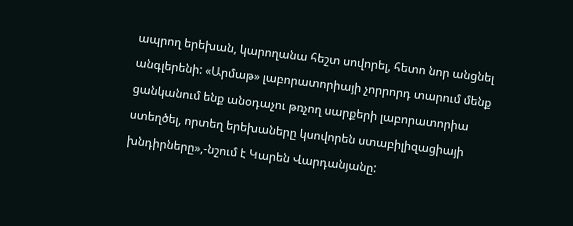ապրող երեխան, կարողանա հեշտ սովորել, հետո նոր անցնել անգլերենի: «Արմաթ» լաբորատորիայի չորրորդ տարում մենք ցանկանում ենք անօդաչու թռչող սարքերի լաբորատորիա ստեղծել, որտեղ երեխաները կսովորեն ստաբիլիզացիայի խնդիրները»,-նշում է Կարեն Վարդանյանը: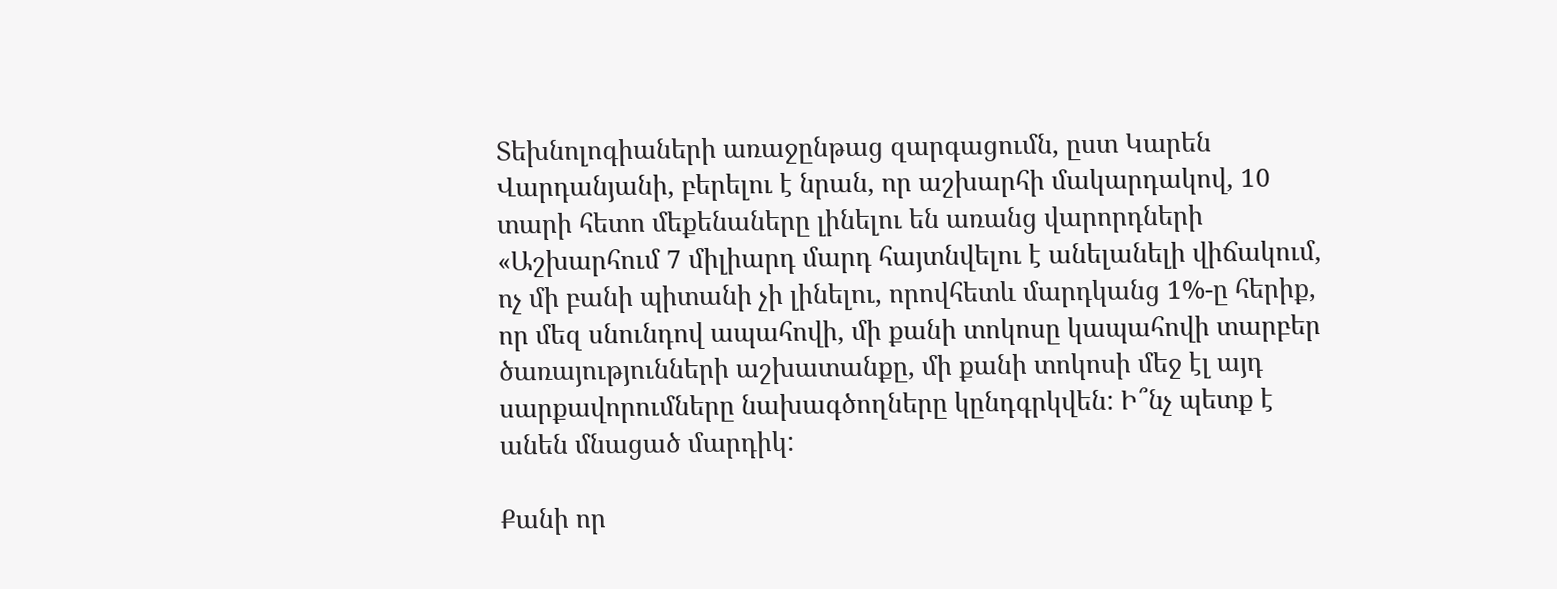Տեխնոլոգիաների առաջընթաց զարգացումն, ըստ Կարեն Վարդանյանի, բերելու է նրան, որ աշխարհի մակարդակով, 10 տարի հետո մեքենաները լինելու են առանց վարորդների «Աշխարհում 7 միլիարդ մարդ հայտնվելու է անելանելի վիճակում, ոչ մի բանի պիտանի չի լինելու, որովհետև մարդկանց 1%-ը հերիք, որ մեզ սնունդով ապահովի, մի քանի տոկոսը կապահովի տարբեր ծառայությունների աշխատանքը, մի քանի տոկոսի մեջ էլ այդ սարքավորումները նախագծողները կընդգրկվեն: Ի՞նչ պետք է անեն մնացած մարդիկ:

Քանի որ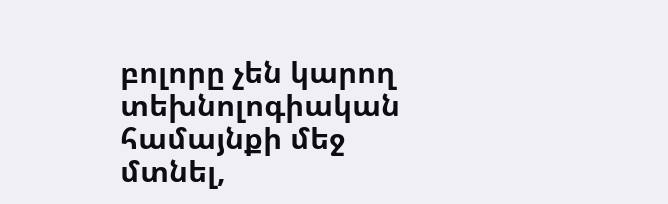բոլորը չեն կարող տեխնոլոգիական համայնքի մեջ մտնել,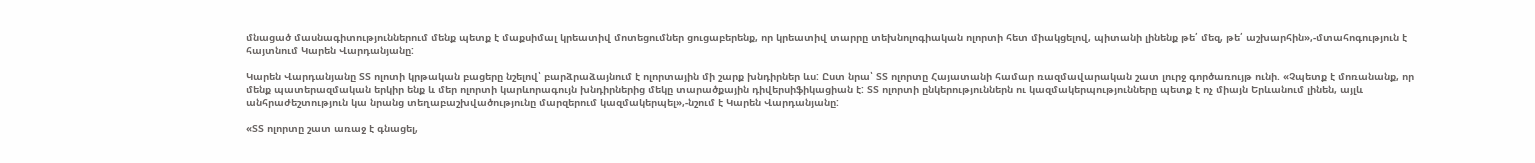մնացած մասնագիտություններում մենք պետք է մաքսիմալ կրեատիվ մոտեցումներ ցուցաբերենք, որ կրեատիվ տարրը տեխնոլոգիական ոլորտի հետ միակցելով, պիտանի լինենք թե՛ մեզ, թե՛ աշխարհին»,-մտահոգություն է հայտնում Կարեն Վարդանյանը:

Կարեն Վարդանյանը ՏՏ ոլոտի կրթական բացերը նշելով՝ բարձրաձայնում է ոլորտային մի շարք խնդիրներ ևս: Ըստ նրա՝ ՏՏ ոլորտը Հայատանի համար ռազմավարական շատ լուրջ գործառույթ ունի. «Չպետք է մոռանանք, որ մենք պատերազմական երկիր ենք և մեր ոլորտի կարևորագույն խնդիրներից մեկը տարածքային դիվերսիֆիկացիան է: ՏՏ ոլորտի ընկերություններն ու կազմակերպությունները պետք է ոչ միայն Երևանում լինեն, այլև անհրաժեշտություն կա նրանց տեղաբաշխվածությունը մարզերում կազմակերպել»,-նշում է Կարեն Վարդանյանը:

«ՏՏ ոլորտը շատ առաջ է գնացել,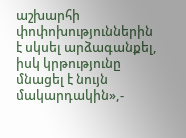աշխարհի փոփոխություններին է սկսել արձագանքել, իսկ կրթությունը մնացել է նույն մակարդակին»,-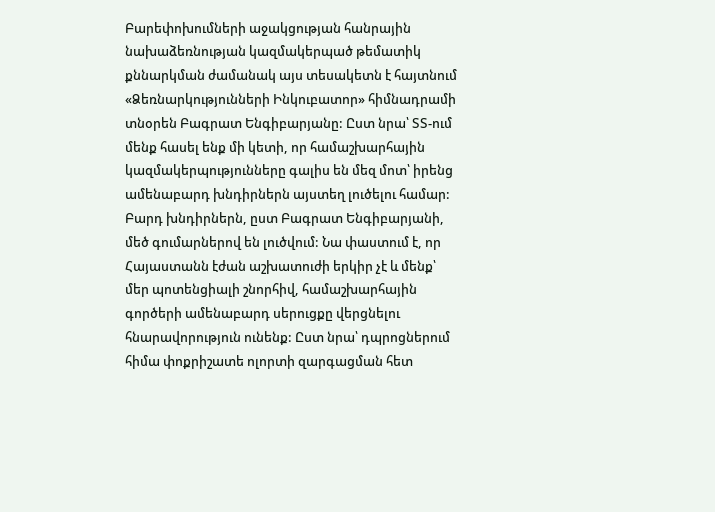Բարեփոխումների աջակցության հանրային նախաձեռնության կազմակերպած թեմատիկ քննարկման ժամանակ այս տեսակետն է հայտնում «Ձեռնարկությունների Ինկուբատոր» հիմնադրամի տնօրեն Բագրատ Ենգիբարյանը: Ըստ նրա՝ ՏՏ-ում մենք հասել ենք մի կետի, որ համաշխարհային կազմակերպությունները գալիս են մեզ մոտ՝ իրենց ամենաբարդ խնդիրներն այստեղ լուծելու համար: Բարդ խնդիրներն, ըստ Բագրատ Ենգիբարյանի, մեծ գումարներով են լուծվում: Նա փաստում է, որ Հայաստանն էժան աշխատուժի երկիր չէ և մենք՝ մեր պոտենցիալի շնորհիվ, համաշխարհային գործերի ամենաբարդ սերուցքը վերցնելու հնարավորություն ունենք: Ըստ նրա՝ դպրոցներում հիմա փոքրիշատե ոլորտի զարգացման հետ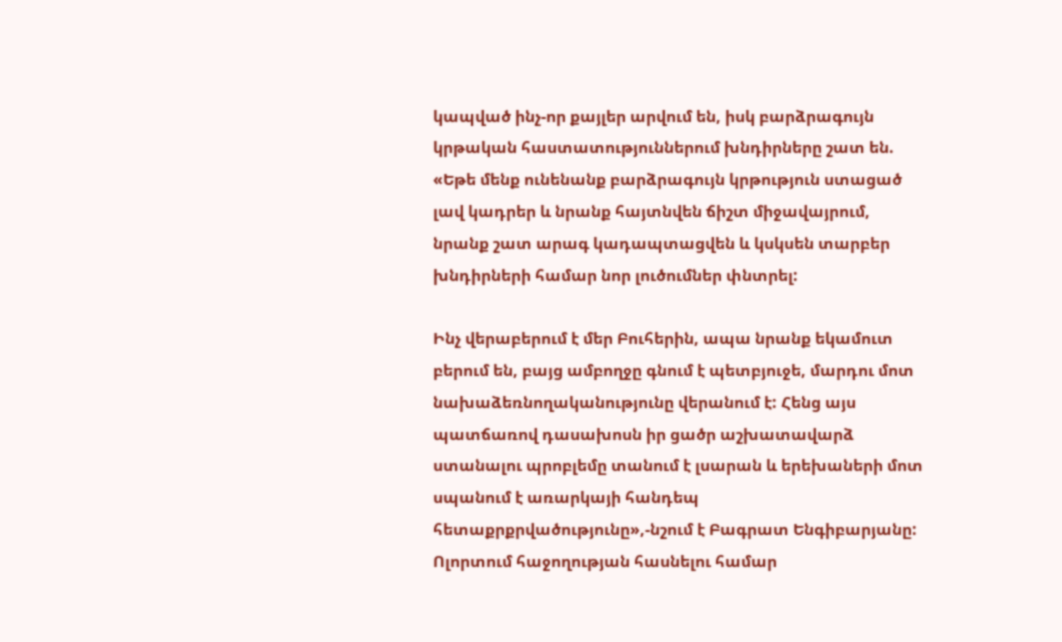կապված ինչ-որ քայլեր արվում են, իսկ բարձրագույն կրթական հաստատություններում խնդիրները շատ են. «Եթե մենք ունենանք բարձրագույն կրթություն ստացած լավ կադրեր և նրանք հայտնվեն ճիշտ միջավայրում, նրանք շատ արագ կադապտացվեն և կսկսեն տարբեր խնդիրների համար նոր լուծումներ փնտրել:

Ինչ վերաբերում է մեր Բուհերին, ապա նրանք եկամուտ բերում են, բայց ամբողջը գնում է պետբյուջե, մարդու մոտ նախաձեռնողականությունը վերանում է: Հենց այս պատճառով դասախոսն իր ցածր աշխատավարձ ստանալու պրոբլեմը տանում է լսարան և երեխաների մոտ սպանում է առարկայի հանդեպ հետաքրքրվածությունը»,-նշում է Բագրատ Ենգիբարյանը: Ոլորտում հաջողության հասնելու համար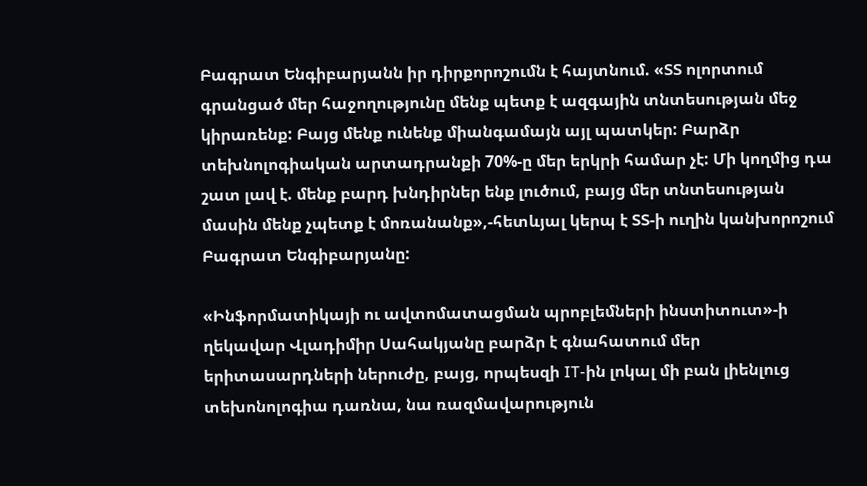Բագրատ Ենգիբարյանն իր դիրքորոշումն է հայտնում. «ՏՏ ոլորտում գրանցած մեր հաջողությունը մենք պետք է ազգային տնտեսության մեջ կիրառենք: Բայց մենք ունենք միանգամայն այլ պատկեր: Բարձր տեխնոլոգիական արտադրանքի 70%-ը մեր երկրի համար չէ: Մի կողմից դա շատ լավ է. մենք բարդ խնդիրներ ենք լուծում, բայց մեր տնտեսության մասին մենք չպետք է մոռանանք»,-հետևյալ կերպ է ՏՏ-ի ուղին կանխորոշում Բագրատ Ենգիբարյանը:

«Ինֆորմատիկայի ու ավտոմատացման պրոբլեմների ինստիտուտ»-ի ղեկավար Վլադիմիր Սահակյանը բարձր է գնահատում մեր երիտասարդների ներուժը, բայց, որպեսզի IT-ին լոկալ մի բան լիենլուց տեխոնոլոգիա դառնա, նա ռազմավարություն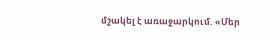մշակել է առաջարկում. «Մեր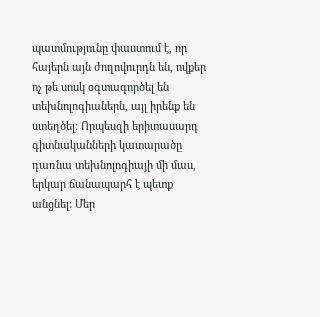պատմությունը փաստում է, որ հայերն այն ժողովուրդն են, ովքեր ոչ թե սոսկ օգտագործել են տեխնոլոգիաներն, այլ իրենք են ստեղծել: Որպեսզի երիտասարդ գիտնականների կատարածը դառնա տեխնոլոգիայի մի մաս, երկար ճանապարհ է պետք անցնել: Մեր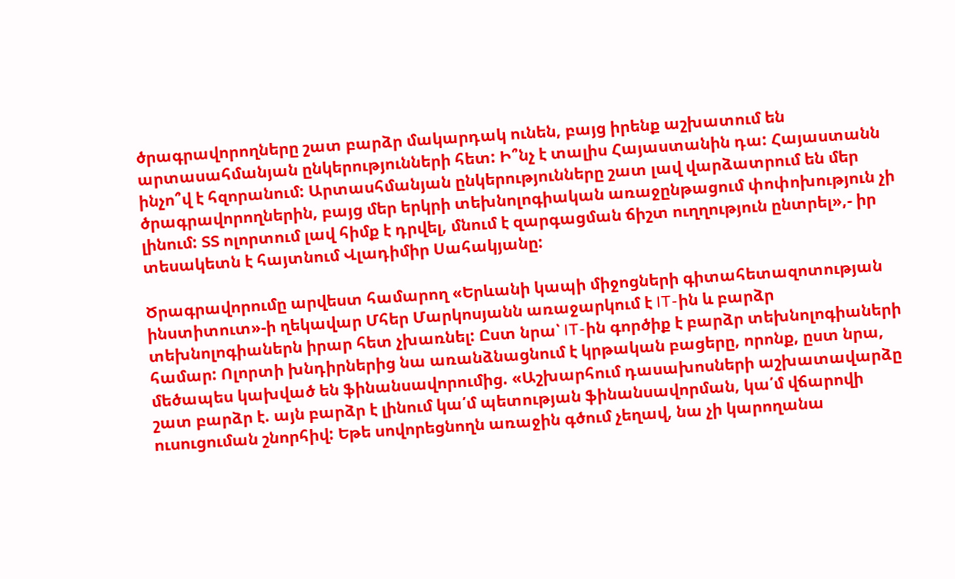ծրագրավորողները շատ բարձր մակարդակ ունեն, բայց իրենք աշխատում են արտասահմանյան ընկերությունների հետ: Ի՞նչ է տալիս Հայաստանին դա: Հայաստանն ինչո՞վ է հզորանում: Արտասհմանյան ընկերությունները շատ լավ վարձատրում են մեր ծրագրավորողներին, բայց մեր երկրի տեխնոլոգիական առաջընթացում փոփոխություն չի լինում: ՏՏ ոլորտում լավ հիմք է դրվել, մնում է զարգացման ճիշտ ուղղություն ընտրել»,- իր տեսակետն է հայտնում Վլադիմիր Սահակյանը:

Ծրագրավորումը արվեստ համարող «Երևանի կապի միջոցների գիտահետազոտության ինստիտուտ»-ի ղեկավար Մհեր Մարկոսյանն առաջարկում է IT-ին և բարձր տեխնոլոգիաներն իրար հետ չխառնել: Ըստ նրա՝ IT-ին գործիք է բարձր տեխնոլոգիաների համար: Ոլորտի խնդիրներից նա առանձնացնում է կրթական բացերը, որոնք, ըստ նրա, մեծապես կախված են ֆինանսավորումից. «Աշխարհում դասախոսների աշխատավարձը շատ բարձր է. այն բարձր է լինում կա՛մ պետության ֆինանսավորման, կա՛մ վճարովի ուսուցուման շնորհիվ: Եթե սովորեցնողն առաջին գծում չեղավ, նա չի կարողանա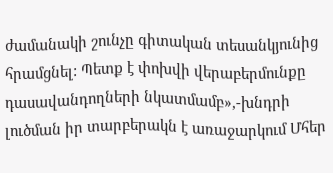ժամանակի շունչը գիտական տեսանկյունից հրամցնել: Պետք է փոխվի վերաբերմունքը դասավանդողների նկատմամբ»,-խնդրի լուծման իր տարբերակն է առաջարկում Մհեր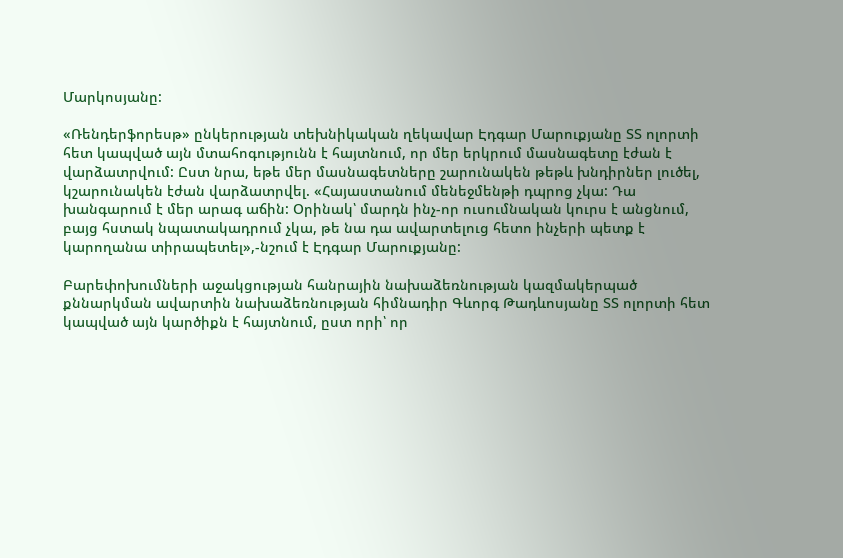Մարկոսյանը:

«Ռենդերֆորեսթ» ընկերության տեխնիկական ղեկավար Էդգար Մարուքյանը ՏՏ ոլորտի հետ կապված այն մտահոգությունն է հայտնում, որ մեր երկրում մասնագետը էժան է վարձատրվում: Ըստ նրա, եթե մեր մասնագետները շարունակեն թեթև խնդիրներ լուծել, կշարունակեն էժան վարձատրվել. «Հայաստանում մենեջմենթի դպրոց չկա: Դա խանգարում է մեր արագ աճին: Օրինակ՝ մարդն ինչ-որ ուսումնական կուրս է անցնում, բայց հստակ նպատակադրում չկա, թե նա դա ավարտելուց հետո ինչերի պետք է կարողանա տիրապետել»,-նշում է Էդգար Մարուքյանը:

Բարեփոխումների աջակցության հանրային նախաձեռնության կազմակերպած քննարկման ավարտին նախաձեռնության հիմնադիր Գևորգ Թադևոսյանը ՏՏ ոլորտի հետ կապված այն կարծիքն է հայտնում, ըստ որի՝ որ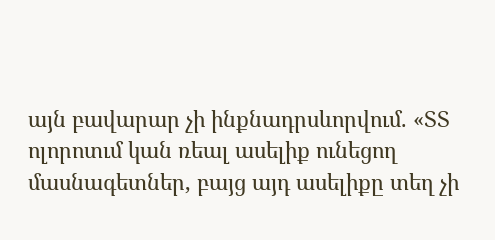այն բավարար չի ինքնադրսևորվում. «ՏՏ ոլորոտւմ կան ռեալ ասելիք ունեցող մասնագետներ, բայց այդ ասելիքը տեղ չի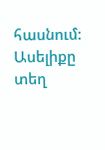հասնում: Ասելիքը տեղ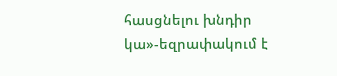հասցնելու խնդիր կա»-եզրափակում է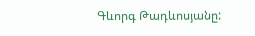Գևորգ Թադևոսյանը: